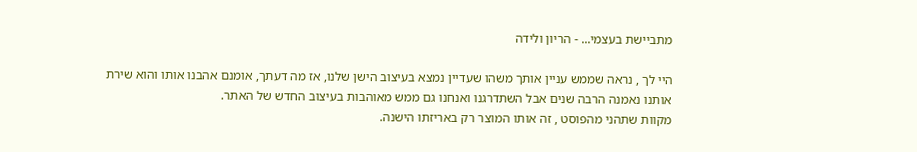מתביישת בעצמי... - הריון ולידה

היי לך , נראה שממש עניין אותך משהו שעדיין נמצא בעיצוב הישן שלנו, אז מה דעתך, אומנם אהבנו אותו והוא שירת אותנו נאמנה הרבה שנים אבל השתדרגנו ואנחנו גם ממש מאוהבות בעיצוב החדש של האתר.
מקוות שתהני מהפוסט , זה אותו המוצר רק באריזתו הישנה.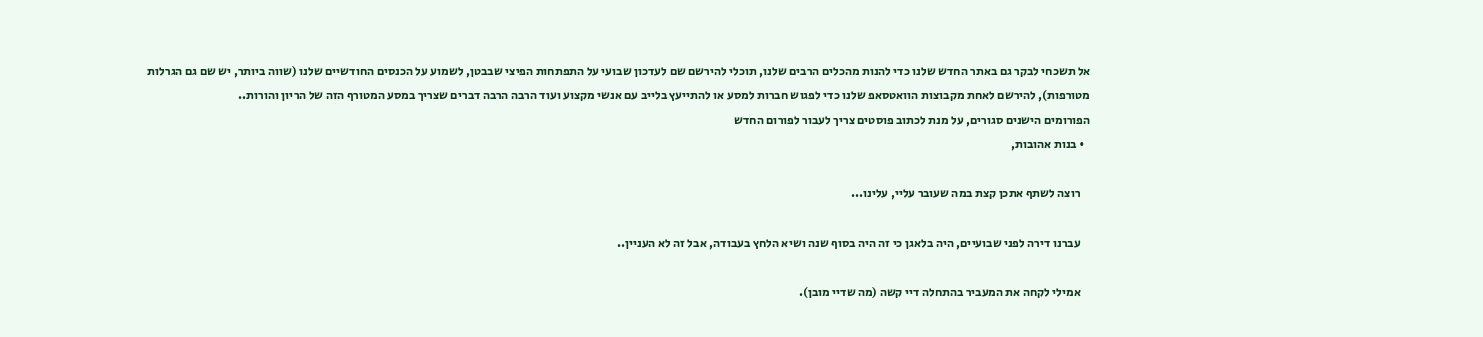אל תשכחי לבקר גם באתר החדש שלנו כדי להנות מהכלים הרבים שלנו, תוכלי להירשם שם לעדכון שבועי על התפתחות הפיצי שבבטן, לשמוע על הכנסים החודשיים שלנו (שווה ביותר, יש שם גם הגרלות מטורפות), להירשם לאחת מקבוצות הוואטסאפ שלנו כדי לפגוש חברות למסע או להתייעץ בלייב עם אנשי מקצוע ועוד הרבה הרבה דברים שצריך במסע המטורף הזה של הריון והורות..
הפורומים הישנים סגורים, על מנת לכתוב פוסטים צריך לעבור לפורום החדש
  • בנות אהובות,

    רוצה לשתף אתכן קצת במה שעובר עליי, עלינו...

    עברנו דירה לפני שבועיים, היה בלאגן כי זה היה בסוף שנה ושיא הלחץ בעבודה, אבל זה לא העניין..

    אמילי לקחה את המעביר בהתחלה דיי קשה (מה שדיי מובן).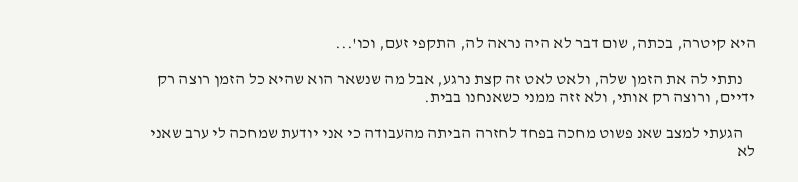היא קיטרה, בכתה, שום דבר לא היה נראה לה, התקפי זעם, וכו'...

    נתתי לה את הזמן שלה, ולאט לאט זה קצת נרגע, אבל מה שנשאר הוא שהיא כל הזמן רוצה רק ידיים, ורוצה רק אותי, ולא זזה ממני כשאנחנו בבית.

    הגעתי למצב שאנ פשוט מחכה בפחד לחזרה הביתה מהעבודה כי אני יודעת שמחכה לי ערב שאני לא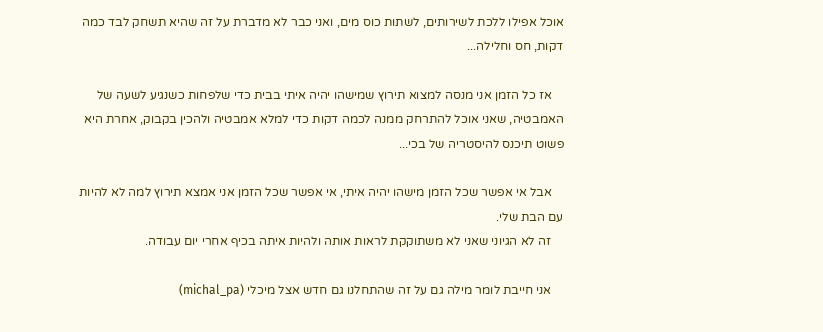אוכל אפילו ללכת לשירותים, לשתות כוס מים, ואני כבר לא מדברת על זה שהיא תשחק לבד כמה דקות, חס וחלילה...

    אז כל הזמן אני מנסה למצוא תירוץ שמישהו יהיה איתי בבית כדי שלפחות כשנגיע לשעה של האמבטיה, שאני אוכל להתרחק ממנה לכמה דקות כדי למלא אמבטיה ולהכין בקבוק, אחרת היא פשוט תיכנס להיסטריה של בכי...

    אבל אי אפשר שכל הזמן מישהו יהיה איתי, אי אפשר שכל הזמן אני אמצא תירוץ למה לא להיות עם הבת שלי.
    זה לא הגיוני שאני לא משתוקקת לראות אותה ולהיות איתה בכיף אחרי יום עבודה.

    אני חייבת לומר מילה גם על זה שהתחלנו גם חדש אצל מיכלי (michal_pa)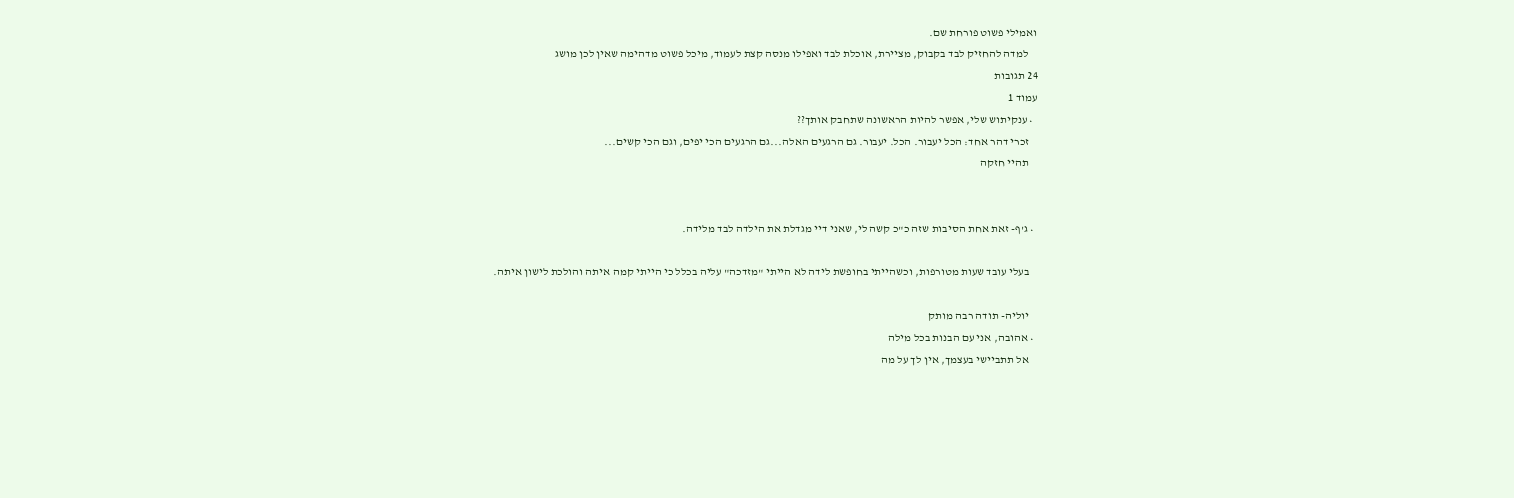ואמילי פשוט פורחת שם.
    למדה להחזיק לבד בקבוק, מציירת, אוכלת לבד ואפילו מנסה קצת לעמוד, מיכל פשוט מדהימה שאין לכן מושג
24 תגובות
עמוד 1
  • ענקיתוש שלי, אפשר להיות הראשונה שתחבק אותך??
    זכרי דהר אחד: הכל יעבור. הכל. יעבור. גם הרגעים האלה...גם הרגעים הכי יפים, וגם הכי קשים...
    תהיי חזקה


  • ג'ף- זאת אחת הסיבות שזה כ"כ קשה לי, שאני דיי מגדלת את הילדה לבד מלידה.

    בעלי עובד שעות מטורפות, וכשהייתי בחופשת לידה לא הייתי "מזדכה" עליה בכלל כי הייתי קמה איתה והולכת לישון איתה.

    יוליה- תודה רבה מותק
  • אהובה, אני עם הבנות בכל מילה
    אל תתביישי בעצמך, אין לך על מה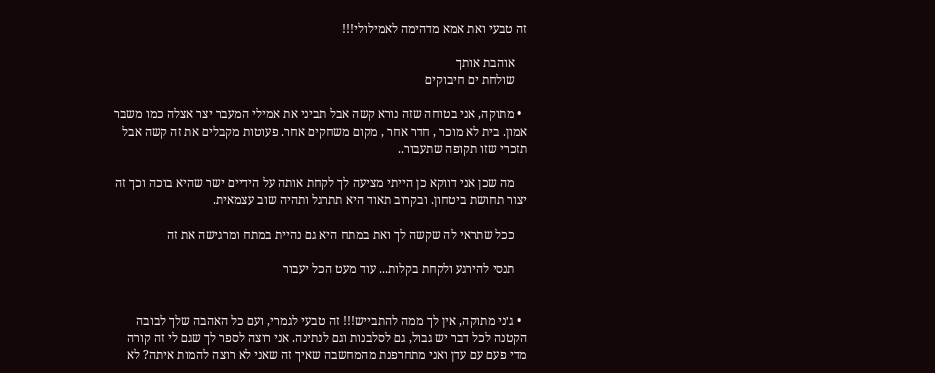זה טבעי ואת אמא מדהימה לאמילולי!!!

    אוהבת אותך
    שולחת ים חיבוקים

  • מתוקה, אני בטוחה שזה נורא קשה אבל תביני את אמילי המעבר יצר אצלה כמו משבר אמון. בית לא מוכר , חדר אחר , מקום משחקים אחר. פעוטות מקבלים את זה קשה אבל תזכרי שזו תקופה שתעבור..

    מה שכן אני דווקא כן הייתי מציעה לך לקחת אותה על הידיים ישר שהיא בוכה וכך זה יצור תחושת ביטחון. ובקרוב תאוד היא תתרגל ותהיה שוב עצמאית.

    ככל שתראי לה שקשה לך ואת במתח היא גם נהיית במתח ומרגישה את זה

    תנסי להירגע ולקחת בקלות... עוד מעט הכל יעבור


  • ג׳ני מתוקה, אין לך ממה להתבייש!!! זה טבעי לגמרי, ועם כל האהבה שלך לבובה הקטנה לכל דבר יש גבול, גם לסלבנות וגם לנתינה. אני רוצה לספר לך שגם לי זה קורה מדי פעם עם עדן ואני מתחרפנת מהמחשבה שאיך זה שאני לא רוצה להמות איתה? לא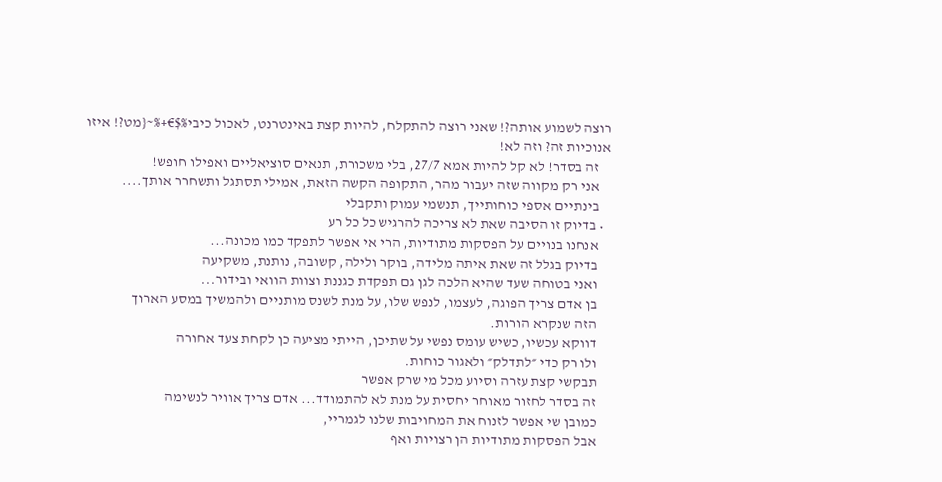רוצה לשמוע אותה?! שאני רוצה להתקלח, להיות קצת באינטרנט, לאכול כיבי%$€+%~{מט?! איזו אנוכיות זה? וזה לא!
    זה בסדר! לא קל להיות אמא 27/7, בלי משכורת, תנאים סוציאליים ואפילו חופש!
    אני רק מקווה שזה יעבור מהר, התקופה הקשה הזאת, אמילי תסתגל ותשחרר אותך....
    בינתיים אספי כוחותייך, תנשמי עמוק ותקבלי
  • בדיוק זו הסיבה שאת לא צריכה להרגיש כל כל רע
    אנחנו בנויים על הפסקות מתודיות, הרי אי אפשר לתפקד כמו מכונה...
    בדיוק בגלל זה שאת איתה מלידה, בוקר ולילה, קשובה, נותנת, משקיעה
    ואני בטוחה שעד שהיא הלכה לגן גם תפקדת כגננת וצוות הוואי ובידור...
    בן אדם צריך הפוגה, לעצמו, לנפש שלו, על מנת לשנס מותניים ולהמשיך במסע הארוך
    הזה שנקרא הורות.
    דווקא עכשיו, כשיש עומס נפשי על שתיכן, הייתי מציעה כן לקחת צעד אחורה
    ולו רק כדי ״לתדלק״ ולאגור כוחות.
    תבקשי קצת עזרה וסיוע מכל מי שרק אפשר
    זה בסדר לחזור מאוחר יחסית על מנת לא להתמודד... אדם צריך אוויר לנשימה
    כמובן שי אפשר לזנוח את המחויבות שלנו לגמריי,
    אבל הפסקות מתודיות הן רצויות ואף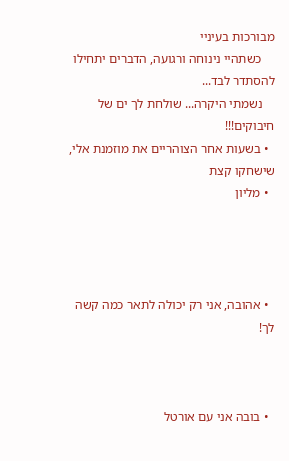מבורכות בעיניי
    כשתהיי נינוחה ורגועה, הדברים יתחילו להסתדר לבד...
    נשמתי היקרה... שולחת לך ים של חיבוקים!!!
  • בשעות אחר הצוהריים את מוזמנת אלי, שישחקו קצת
  • מליון




  • אהובה, אני רק יכולה לתאר כמה קשה לך!



  • בובה אני עם אורטל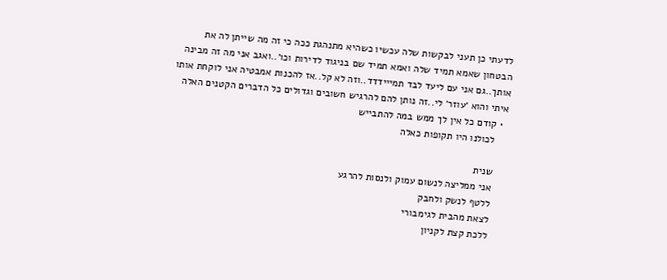לדעתי כן תעני לבקשות שלה עכשיו כשהיא מתנהגת ככה כי זה מה שייתן לה את הבטחון שאמא תמיד שלה ואמא תמיד שם בניגוד לדירות וכו׳..ואגב אני מה זה מבינה אותך..גם אני עם ליעד לבד תמייידדד..וזה לא קל..אז להכנות אמבטיה אני לוקחת אותו איתי והוא ׳עוזר׳ לי..זה נותן להם להרגיש חשובים וגדולים כל הדברים הקטנים האלה
  • קודם כל אין לך ממש במה להתבייש
    לכולנו היו תקופות כאלה

    שנית
    אני ממליצה לנשום עמוק ולנסות להרגע
    ללטף לנשק ולחבק
    לצאת מהבית לגימבורי
    ללכת קצת לקניון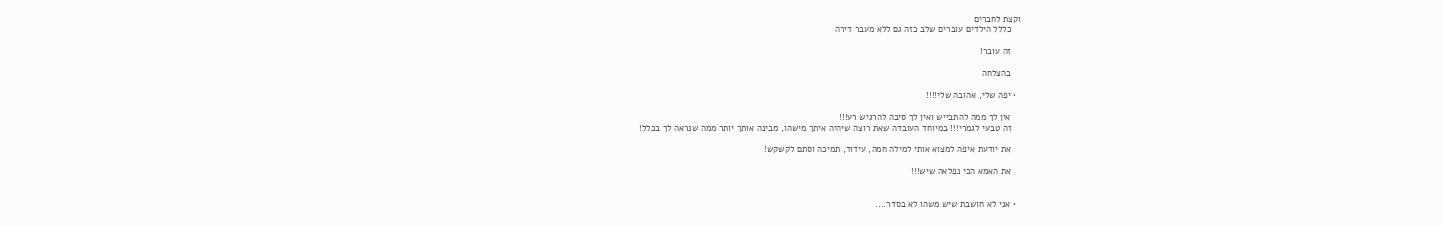וקצת לחברים
    כללל הילדים עוברים שלב כזה גם ללא מעבר דירה

    זה עובר!

    בהצלחה

  • יפה שלי, אהובה שלי!!!!

    אין לך ממה להתבייש ואין לך סיבה להרגיש רע!!!
    זה טבעי לגמרי!!! במיוחד העובדה שאת רוצה שיהיה איתך מישהו, מבינה אותך יותר ממה שנראה לך בכלל!

    את יודעת איפה למצוא אותי למילה חמה, עידוד, תמיכה וסתם לקשקש!

    את האמא הכי נפלאה שיש!!!


  • אני לא חושבת שיש משהו לא בסדר....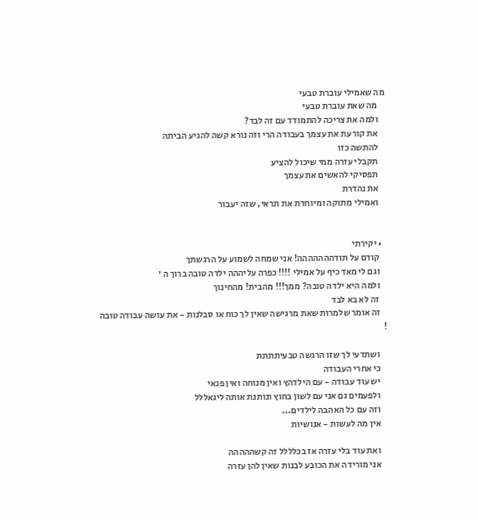מה שאמילי עוברת טבעי
    מה שאת עוברת טבעי
    ולמה את צריכה להתמודד עם זה לבד?
    את קורעת את עצמך בעבודה הרי וזה נורא קשה להגיע הביתה
    להתשה כזו
    תקבלי עזרה ממי שיכול להציע
    תפסיקי להאשים את עצמך
    את נהדרת
    ואמילי מתוקה ומיוחדת את תראי, שזה יעבור


  • יקירתי
    קודם על תודההההההה! אני שמחה לשמוע על הרגשתך
    וגם לי מאד כיף על אמילי !!!! כפרה עליההה ילדה טובה ברוך ה '
    ולמה היא ילדה טובה? ממך!!! מהבית! מהחינוך
    זה לא בא לבד
    זה אומר שלמרות שאת מרגישה שאין לך כוח או סבלנות - את עושה עבודה טובה !

    ושתדעי לך שזו הרגשה טבעיתתתת
    כי אחרי העבודה
    יש עוד עבודה - עם הילדהץ ואין מנוחה ואין פנאי
    ולפעמים גם אני עם לשון בחוץ ונותנת אותה ליגאללל
    וזה עם כל האהבה לילדים...
    אין מה לעשות - אנושיות

    ואת עוד בלי עזרה אז בכלללל זה קשההההה
    אני מורידה את הכובע לבנות שאין להן עזרה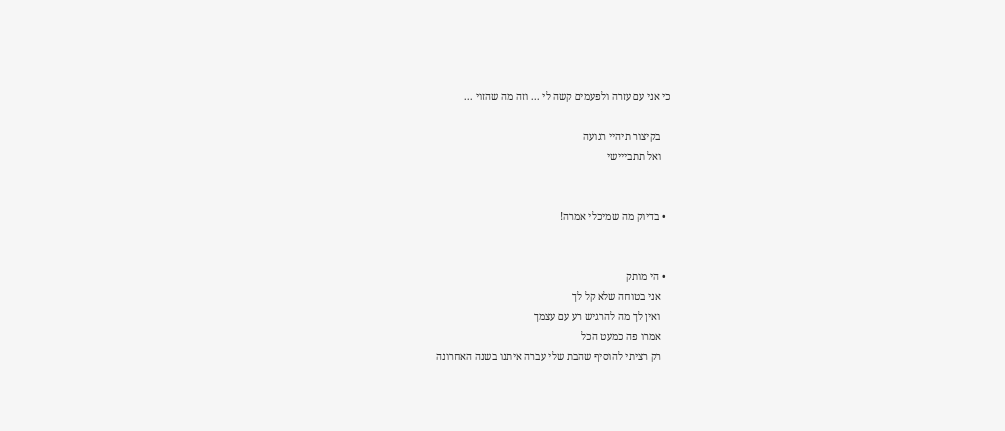כי אני עם עזרה ולפעמים קשה לי ... וזה מה שהזוי ...

    בקיצור תיהיי רגועה
    ואל תתבייישי


  • בדיוק מה שמיכלי אמרה!


  • הי מותק
    אני בטוחה שלא קל לך
    ואין לך מה להרגיש רע עם עצמך
    אמרו פה כמעט הכל
    רק רציתי להוסיף שהבת שלי עברה איתנו בשנה האחרונה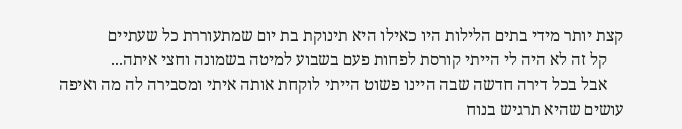קצת יותר מידי בתים הלילות היו כאילו היא תינוקת בת יום שמתעוררת כל שעתיים
    קל זה לא היה לי הייתי קורסת לפחות פעם בשבוע למיטה בשמונה וחצי איתה...
    אבל בכל דירה חדשה שבה היינו פשוט הייתי לוקחת אותה איתי ומסבירה לה מה ואיפה עושים שהיא תרגיש בנוח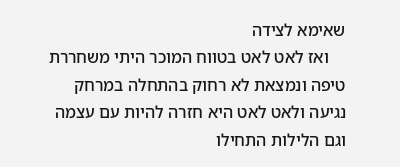שאימא לצידה
    ואז לאט לאט בטווח המוכר היתי משחררת טיפה ונמצאת לא רחוק בהתחלה במרחק נגיעה ולאט לאט היא חזרה להיות עם עצמה וגם הלילות התחילו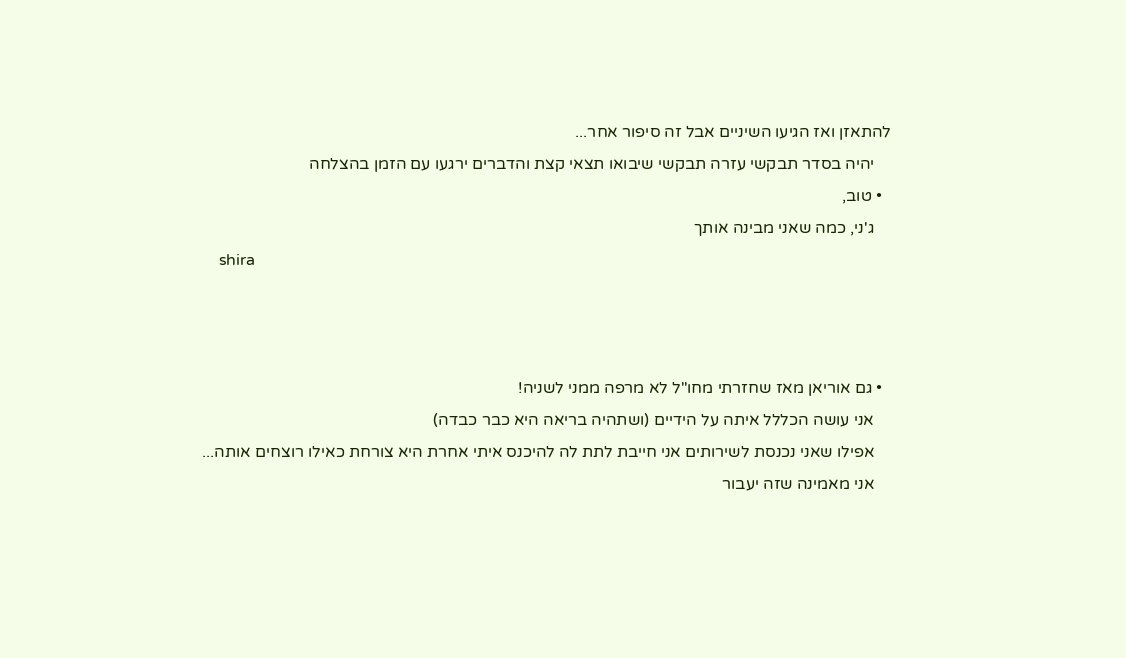להתאזן ואז הגיעו השיניים אבל זה סיפור אחר...
    יהיה בסדר תבקשי עזרה תבקשי שיבואו תצאי קצת והדברים ירגעו עם הזמן בהצלחה
  • טוב,
    ג'ני, כמה שאני מבינה אותך
    shira



  • גם אוריאן מאז שחזרתי מחו"ל לא מרפה ממני לשניה!
    אני עושה הכללל איתה על הידיים (ושתהיה בריאה היא כבר כבדה)
    אפילו שאני נכנסת לשירותים אני חייבת לתת לה להיכנס איתי אחרת היא צורחת כאילו רוצחים אותה...
    אני מאמינה שזה יעבור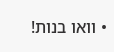• וואו בנות!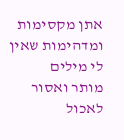אתן מקסימות ומדהימות שאין לי מילים
מותר ואסור לאכול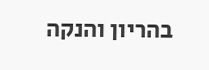בהריון והנקה